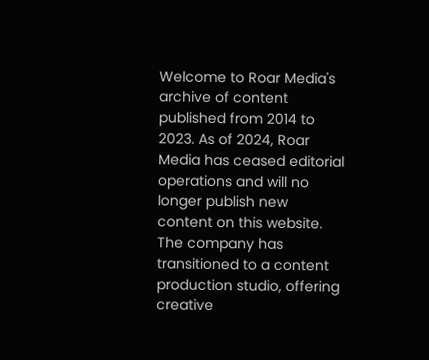Welcome to Roar Media's archive of content published from 2014 to 2023. As of 2024, Roar Media has ceased editorial operations and will no longer publish new content on this website.
The company has transitioned to a content production studio, offering creative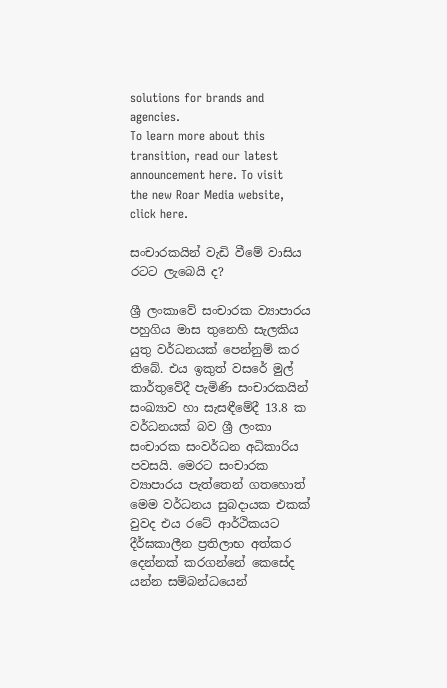solutions for brands and agencies.
To learn more about this transition, read our latest announcement here. To visit the new Roar Media website, click here.

සංචාරකයින් වැඩි වීමේ වාසිය රටට ලැබෙයි ද?

ශ්‍රී ලංකාවේ සංචාරක ව්‍යාපාරය පහුගිය මාස තුනෙහි සැලකිය යුතු වර්ධනයක් පෙන්නුම් කර තිබේ. එය ඉකුත් වසරේ මුල් කාර්තුවේදී පැමිණි සංචාරකයින් සංඛ්‍යාව හා සැසඳීමේදී 13.8 ක වර්ධනයක් බව ශ්‍රී ලංකා සංචාරක සංවර්ධන අධිකාරිය පවසයි. මෙරට සංචාරක ව්‍යාපාරය පැත්තෙන් ගතහොත් මෙම වර්ධනය සුබදායක එකක් වුවද එය රටේ ආර්ථිකයට දීර්ඝකාලීන ප්‍රතිලාභ අත්කර දෙන්නක් කරගන්නේ කෙසේද යන්න සම්බන්ධයෙන්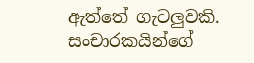ඇත්තේ ගැටලුවකි. සංචාරකයින්ගේ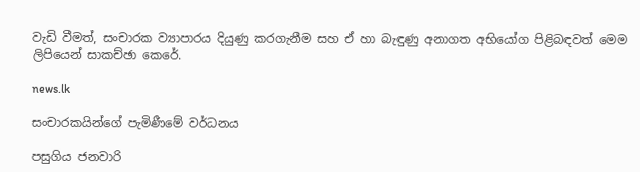වැඩි වීමත්, සංචාරක ව්‍යාපාරය දියුණු කරගැනීම සහ ඒ හා බැඳුණු අනාගත අභියෝග පිළිබඳවත් මෙම ලිපියෙන් සාකච්ඡා කෙරේ.

news.lk

සංචාරකයින්ගේ පැමිණීමේ වර්ධනය

පසුගිය ජනවාරි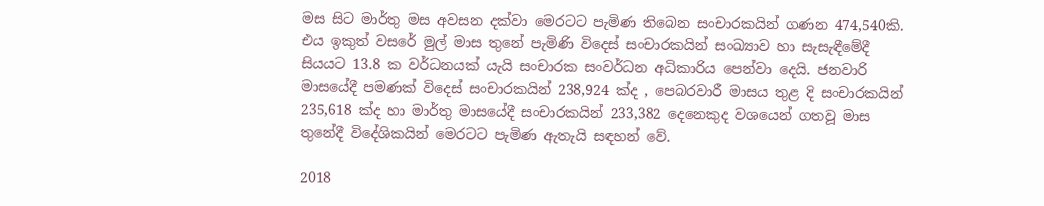මස සිට මාර්තු මස අවසන දක්වා මෙරටට පැමිණ තිබෙන සංචාරකයින් ගණන 474,540කි. එය ඉකුත් වසරේ මුල් මාස තුනේ පැමිණි විදෙස් සංචාරකයින් සංඛ්‍යාව හා සැසැඳීමේදී සියයට 13.8 ක වර්ධනයක් යැයි සංචාරක සංවර්ධන අධිකාරිය පෙන්වා දෙයි. ජනවාරි මාසයේදී පමණක් විදෙස් සංචාරකයින් 238,924 ක්ද , පෙබරවාරී මාසය තුළ දි සංචාරකයින් 235,618 ක්ද හා මාර්තු මාසයේදී සංචාරකයින් 233,382 දෙනෙකුද වශයෙන් ගතවූ මාස තුනේදී විදේශිකයින් මෙරටට පැමිණ ඇතැයි සඳහන් වේ.

2018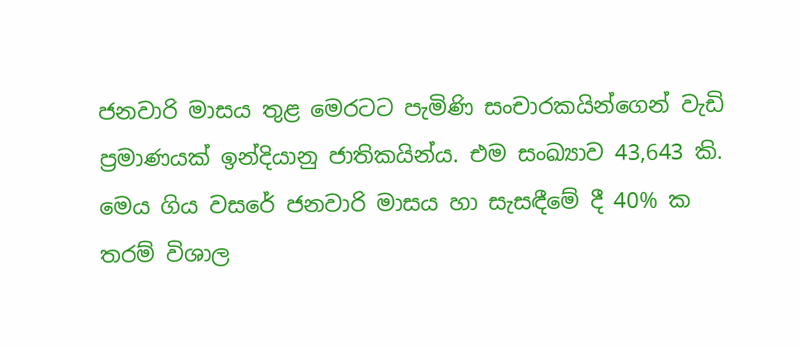ජනවාරි මාසය තුළ මෙරටට පැමිණි සංචාරකයින්ගෙන් වැඩි ප්‍රමාණයක් ඉන්දියානු ජාතිකයින්ය. එම සංඛ්‍යාව 43,643 කි. මෙය ගිය වසරේ ජනවාරි මාසය හා සැසඳීමේ දී 40% ක තරම් විශාල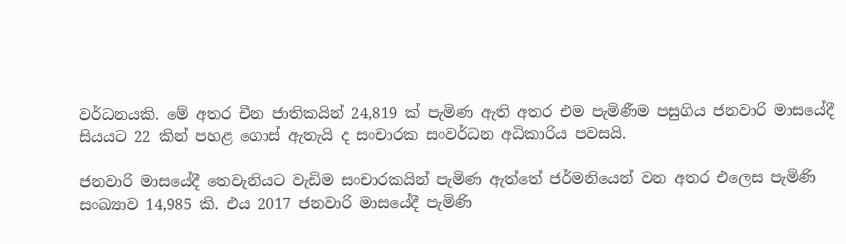වර්ධනයකි. මේ අතර චීන ජාතිකයින් 24,819 ක් පැමිණ ඇති අතර එම පැමිණීම පසුගිය ජනවාරි මාසයේදී සියයට 22 කින් පහළ ගොස් ඇතැයි ද සංචාරක සංවර්ධන අධිකාරිය පවසයි.

ජනවාරි මාසයේදී තෙවැනියට වැඩිම සංචාරකයින් පැමිණ ඇත්තේ ජර්මනියෙන් වන අතර එලෙස පැමිණි සංඛ්‍යාව 14,985 කි. එය 2017 ජනවාරි මාසයේදී පැමිණි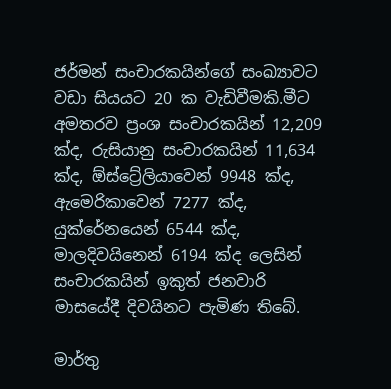ජර්මන් සංචාරකයින්ගේ සංඛ්‍යාවට වඩා සියයට 20 ක වැඩිවීමකි.මීට අමතරව ප්‍රංශ සංචාරකයින් 12,209 ක්ද, රුසියානු සංචාරකයින් 11,634 ක්ද, ඕස්ට්‍රේලියාවෙන් 9948 ක්ද, ඇමෙරිකාවෙන් 7277 ක්ද, යුක්රේනයෙන් 6544 ක්ද, මාලදිවයිනෙන් 6194 ක්ද ලෙසින් සංචාරකයින් ඉකුත් ජනවාරි මාසයේදී දිවයිනට පැමිණ තිබේ.

මාර්තු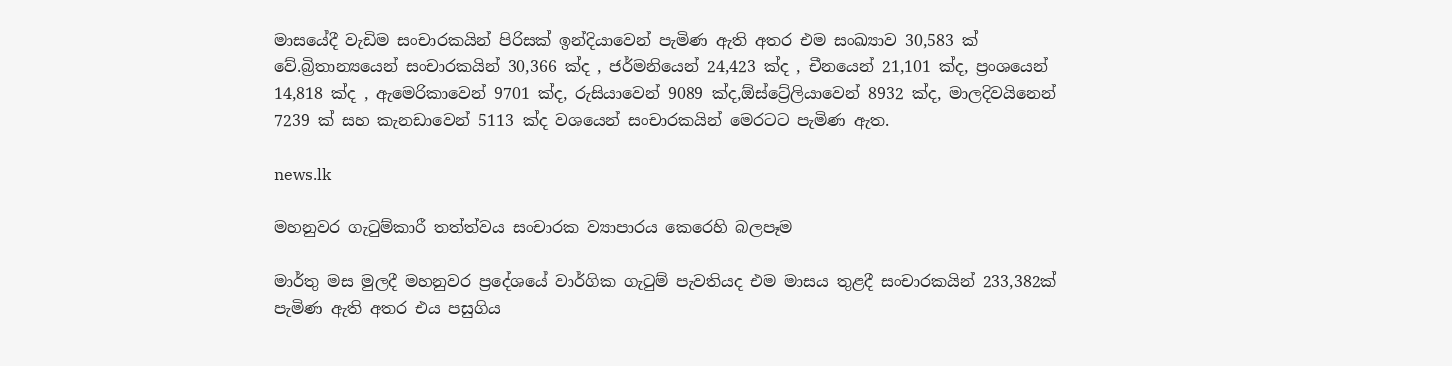මාසයේදී වැඩිම සංචාරකයින් පිරිසක් ඉන්දියාවෙන් පැමිණ ඇති අතර එම සංඛ්‍යාව 30,583 ක් වේ.බ්‍රිතාන්‍යයෙන් සංචාරකයින් 30,366 ක්ද , ජර්මනියෙන් 24,423 ක්ද , චීනයෙන් 21,101 ක්ද, ප්‍රංශයෙන් 14,818 ක්ද , ඇමෙරිකාවෙන් 9701 ක්ද, රුසියාවෙන් 9089 ක්ද,ඕස්ට්‍රේලියාවෙන් 8932 ක්ද, මාලදිවයිනෙන් 7239 ක් සහ කැනඩාවෙන් 5113 ක්ද වශයෙන් සංචාරකයින් මෙරටට පැමිණ ඇත.

news.lk

මහනුවර ගැටුම්කාරී තත්ත්වය සංචාරක ව්‍යාපාරය කෙරෙහි බලපෑම

මාර්තු මස මුලදී මහනුවර ප්‍රදේශයේ වාර්ගික ගැටුම් පැවතියද එම මාසය තුළදී සංචාරකයින් 233,382ක් පැමිණ ඇති අතර එය පසුගිය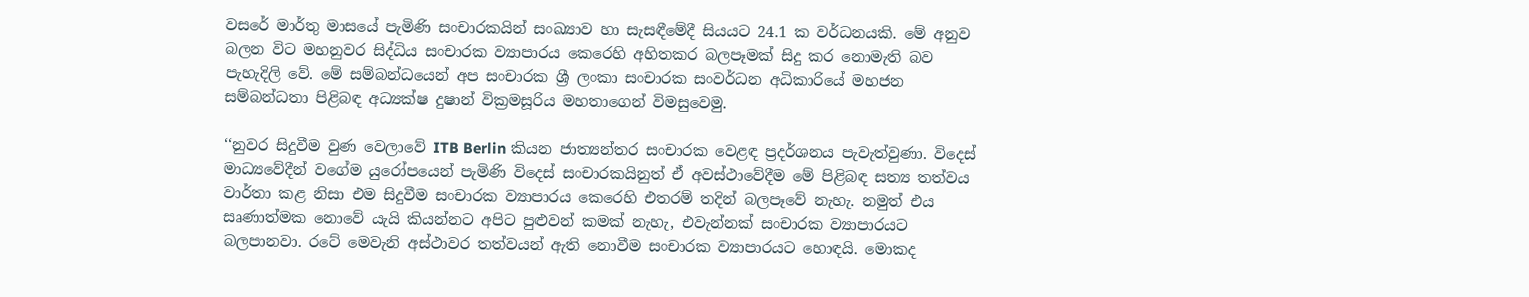වසරේ මාර්තු මාසයේ පැමිණි සංචාරකයින් සංඛ්‍යාව හා සැසඳීමේදී සියයට 24.1 ක වර්ධනයකි. මේ අනුව බලන විට මහනුවර සිද්ධිය සංචාරක ව්‍යාපාරය කෙරෙහි අහිතකර බලපෑමක් සිදු කර නොමැති බව පැහැදිලි වේ. මේ සම්බන්ධයෙන් අප සංචාරක ශ්‍රී ලංකා සංචාරක සංවර්ධන අධිකාරියේ මහජන සම්බන්ධතා පිළිබඳ අධ්‍යක්ෂ දුෂාන් වික්‍රමසූරිය මහතාගෙන් විමසුවෙමු.

‘‘නුවර සිදුවීම වුණ වෙලාවේ ITB Berlin කියන ජාත්‍යන්තර සංචාරක වෙළඳ ප්‍රදර්ශනය පැවැත්වුණා. විදෙස් මාධ්‍යවේදීන් වගේම යුරෝපයෙන් පැමිණි විදෙස් සංචාරකයිනුත් ඒ අවස්ථාවේදීම මේ පිළිබඳ සත්‍ය තත්වය වාර්තා කළ නිසා එම සිදුවීම සංචාරක ව්‍යාපාරය කෙරෙහි එතරම් තදින් බලපෑවේ නැහැ. නමුත් එය සෘණාත්මක නොවේ යැයි කියන්නට අපිට පුළුවන් කමක් නැහැ, එවැන්නක් සංචාරක ව්‍යාපාරයට බලපානවා. රටේ මෙවැනි අස්ථාවර තත්වයන් ඇති නොවීම සංචාරක ව්‍යාපාරයට හොඳයි. මොකද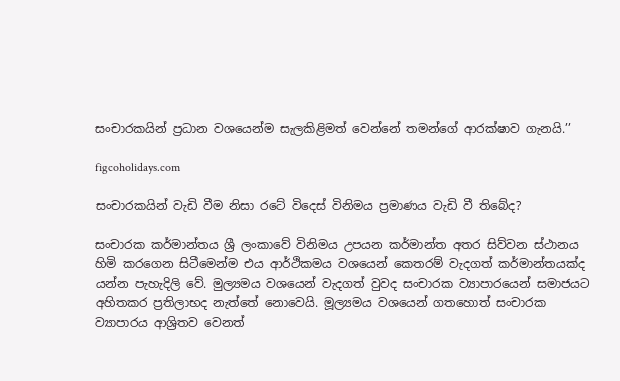සංචාරකයින් ප්‍රධාන වශයෙන්ම සැලකිළිමත් වෙන්නේ තමන්ගේ ආරක්ෂාව ගැනයි.’’

figcoholidays.com

සංචාරකයින් වැඩි වීම නිසා රටේ විදෙස් විනිමය ප්‍රමාණය වැඩි වී තිබේද?

සංචාරක කර්මාන්තය ශ්‍රී ලංකාවේ විනිමය උපයන කර්මාන්ත අතර සිව්වන ස්ථානය හිමි කරගෙන සිටීමෙන්ම එය ආර්ථිකමය වශයෙන් කෙතරම් වැදගත් කර්මාන්තයක්ද යන්න පැහැදිලි වේ. මුල්‍යමය වශයෙන් වැදගත් වුවද සංචාරක ව්‍යාපාරයෙන් සමාජයට අහිතකර ප්‍රතිලාභද නැත්තේ නොවෙයි. මූල්‍යමය වශයෙන් ගතහොත් සංචාරක ව්‍යාපාරය ආශ්‍රිතව වෙනත්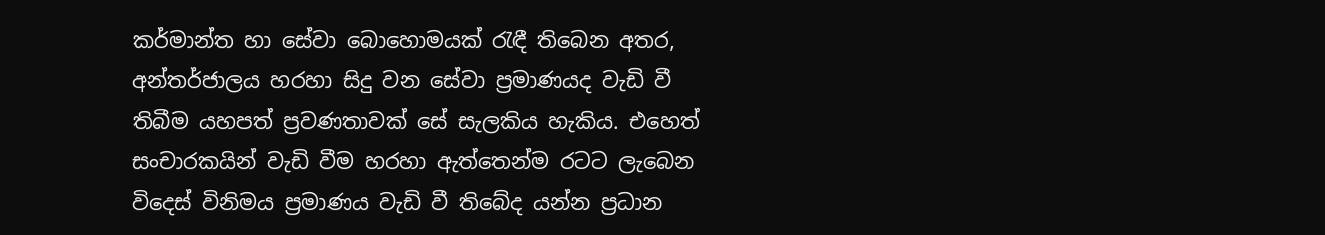කර්මාන්ත හා සේවා බොහොමයක් රැඳී තිබෙන අතර, අන්තර්ජාලය හරහා සිදු වන සේවා ප්‍රමාණයද වැඩි වී තිබීම යහපත් ප්‍රවණතාවක් සේ සැලකිය හැකිය. එහෙත් සංචාරකයින් වැඩි වීම හරහා ඇත්තෙන්ම රටට ලැබෙන විදෙස් විනිමය ප්‍රමාණය වැඩි වී තිබේද යන්න ප්‍රධාන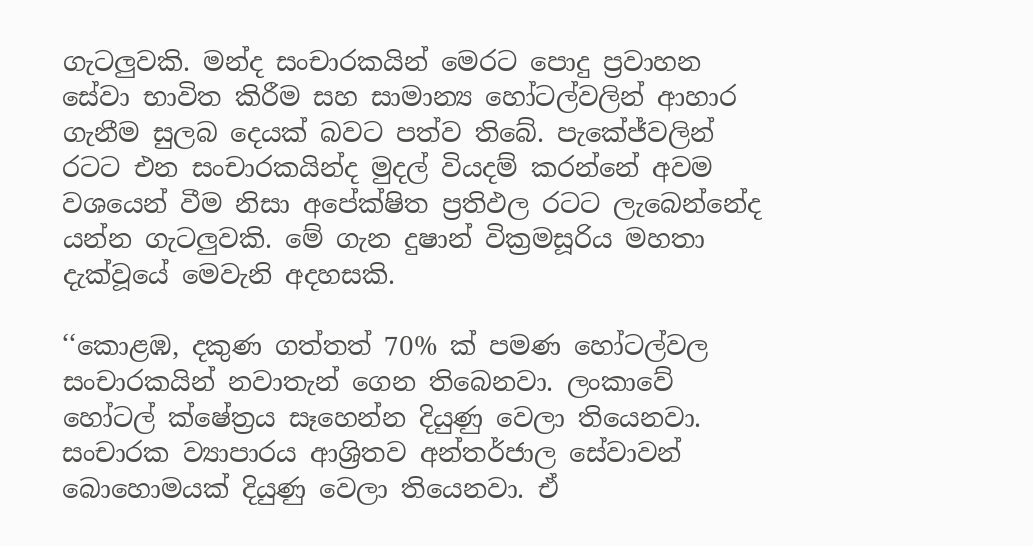ගැටලුවකි. මන්ද සංචාරකයින් මෙරට පොදු ප්‍රවාහන සේවා භාවිත කිරීම සහ සාමාන්‍ය හෝටල්වලින් ආහාර ගැනීම සුලබ දෙයක් බවට පත්ව තිබේ. පැකේජ්වලින් රටට එන සංචාරකයින්ද මුදල් වියදම් කරන්නේ අවම වශයෙන් වීම නිසා අපේක්ෂිත ප්‍රතිඵල රටට ලැබෙන්නේද යන්න ගැටලුවකි. මේ ගැන දුෂාන් වික්‍රමසූරිය මහතා දැක්වූයේ මෙවැනි අදහසකි.

‘‘කොළඹ, දකුණ ගත්තත් 70% ක් පමණ හෝටල්වල සංචාරකයින් නවාතැන් ගෙන තිබෙනවා. ලංකාවේ හෝටල් ක්ෂේත්‍රය සෑහෙන්න දියුණු වෙලා තියෙනවා. සංචාරක ව්‍යාපාරය ආශ්‍රිතව අන්තර්ජාල සේවාවන් බොහොමයක් දියුණු වෙලා තියෙනවා. ඒ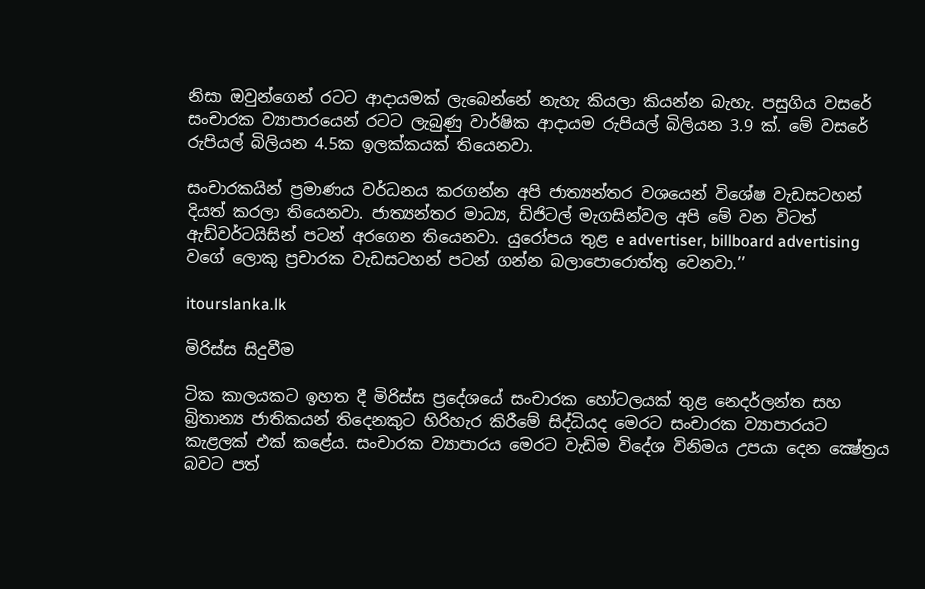නිසා ඔවුන්ගෙන් රටට ආදායමක් ලැබෙන්නේ නැහැ කියලා කියන්න බැහැ. පසුගිය වසරේ සංචාරක ව්‍යාපාරයෙන් රටට ලැබුණු වාර්ෂික ආදායම රුපියල් බිලියන 3.9 ක්. මේ වසරේ රුපියල් බිලියන 4.5ක ඉලක්කයක් තියෙනවා.

සංචාරකයින් ප්‍රමාණය වර්ධනය කරගන්න අපි ජාත්‍යන්තර වශයෙන් විශේෂ වැඩසටහන් දියත් කරලා තියෙනවා. ජාත්‍යන්තර මාධ්‍ය, ඩිජිටල් මැගසින්වල අපි මේ වන විටත් ඇඩ්වර්ටයිසින් පටන් අරගෙන තියෙනවා. යුරෝපය තුළ e advertiser, billboard advertising වගේ ලොකු ප්‍රචාරක වැඩසටහන් පටන් ගන්න බලාපොරොත්තු වෙනවා.’’

itourslanka.lk

මිරිස්ස සිදුවීම

ටික කාලයකට ඉහත දී මිරිස්‌ස ප්‍රදේශයේ සංචාරක හෝටලයක් තුළ නෙදර්ලන්ත සහ බ්‍රිතාන්‍ය ජාතිකයන් තිදෙනකුට හිරිහැර කිරීමේ සිද්ධියද මෙරට සංචාරක ව්‍යාපාරයට කැළලක් එක් කළේය. සංචාරක ව්‍යාපාරය මෙරට වැඩිම විදේශ විනිමය උපයා දෙන ක්‍ෂේත්‍රය බවට පත්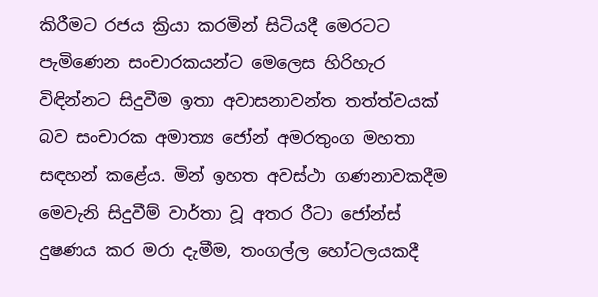කිරීමට රජය ක්‍රියා කරමින් සිටියදී මෙරටට පැමිණෙන සංචාරකයන්ට මෙලෙස හිරිහැර විඳින්නට සිදුවීම ඉතා අවාසනාවන්ත තත්ත්වයක්‌ බව සංචාරක අමාත්‍ය ජෝන් අමරතුංග මහතා සඳහන් කළේය. මින් ඉහත අවස්ථා ගණනාවකදීම මෙවැනි සිදුවීම් වාර්තා වූ අතර රීටා ජෝන්ස් දුෂණය කර මරා දැමීම, තංගල්ල හෝටලයකදී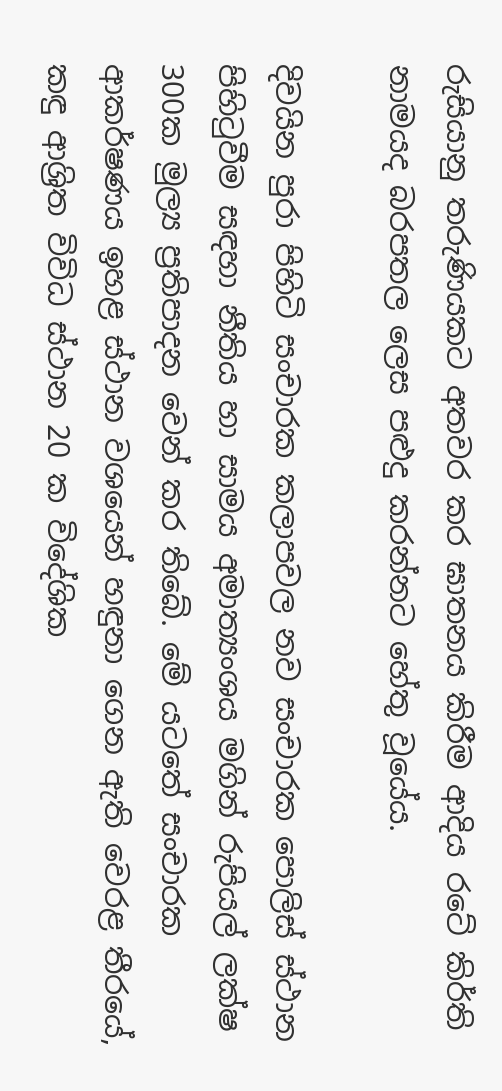රුසියානු තරුණියකට අතවර කර ඝාතනය කිරීම ආදිය රටේ කිර්ති නාමයද බරපතල ලෙස පළුදු කරන්නට හේතු වූයේය.

දිවයින පුරා පිහිටි සංචාරක කලාපවල නව සංචාරක පොලිස් ස්ථාන පිහිටුවීම සඳහා නීතිය හා සාමය අමාත්‍යංශය මගින් රුපියල් ලක්ෂ 300ක මුල්‍ය ප්‍රතිපාදන වෙන් කර තිබේ. මේ යටතේ සංචාරක ආකර්ෂණය ඉහළ ස්ථාන වශයෙන් හඳුනා ගෙන ඇති වෙරළ තීරයේ, කඳු ආශ්‍රිත විවිධ ස්ථාන 20 ක විදේශික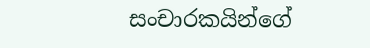සංචාරකයින්ගේ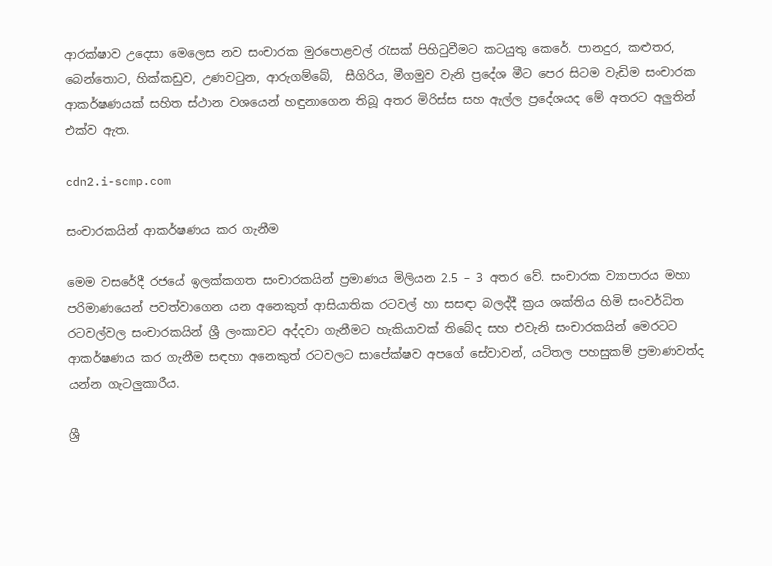ආරක්ෂාව උදෙසා මෙලෙස නව සංචාරක මුරපොළවල් රැසක් පිහිටුවීමට කටයුතු කෙරේ. පානදුර, කළුතර, බෙන්තොට, හික්කඩුව, උණවටුන, ආරුගම්බේ,  සීගිරිය, මීගමුව වැනි ප්‍රදේශ මීට පෙර සිටම වැඩිම සංචාරක ආකර්ෂණයක් සහිත ස්ථාන වශයෙන් හඳුනාගෙන තිබූ අතර මිරිස්ස සහ ඇල්ල ප්‍රදේශයද මේ අතරට අලුතින් එක්ව ඇත.

cdn2.i-scmp.com

සංචාරකයින් ආකර්ෂණය කර ගැනීම

මෙම වසරේදී රජයේ ඉලක්කගත සංචාරකයින් ප්‍රමාණය මිලියන 2.5 – 3 අතර වේ. සංචාරක ව්‍යාපාරය මහා පරිමාණයෙන් පවත්වාගෙන යන අනෙකුත් ආසියාතික රටවල් හා සසඳා බලද්දී ක්‍රය ශක්තිය හිමි සංවර්ධිත රටවල්වල සංචාරකයින් ශ්‍රී ලංකාවට අද්දවා ගැනීමට හැකියාවක් තිබේද සහ එවැනි සංචාරකයින් මෙරටට ආකර්ෂණය කර ගැනීම සඳහා අනෙකුත් රටවලට සාපේක්ෂව අපගේ සේවාවන්, යටිතල පහසුකම් ප්‍රමාණවත්ද යන්න ගැටලුකාරීය.

ශ්‍රී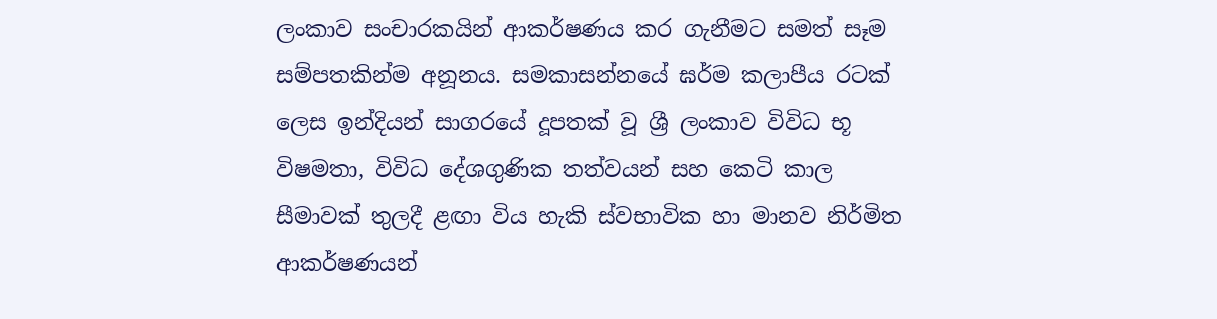ලංකාව සංචාරකයින් ආකර්ෂණය කර ගැනීමට සමත් සෑම සම්පතකින්ම අනූනය. සමකාසන්නයේ ඝර්ම කලාපීය රටක් ලෙස ඉන්දියන් සාගරයේ දූපතක් වූ ශ්‍රී ලංකාව විවිධ භූ විෂමතා, විවිධ දේශගුණික තත්වයන් සහ කෙටි කාල සීමාවක් තුලදී ළඟා විය හැකි ස්වභාවික හා මානව නිර්මිත ආකර්ෂණයන්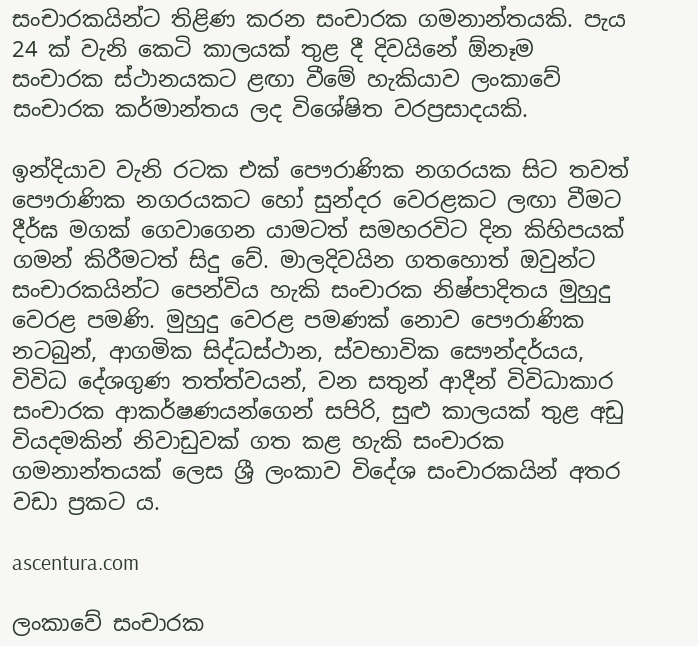සංචාරකයින්ට තිළිණ කරන සංචාරක ගමනාන්තයකි. පැය 24 ක් වැනි කෙටි කාලයක් තුළ දී දිවයිනේ ඕනෑම සංචාරක ස්ථානයකට ළඟා වීමේ හැකියාව ලංකාවේ සංචාරක කර්මාන්තය ලද විශේෂිත වරප්‍රසාදයකි.

ඉන්දියාව වැනි රටක එක් පෞරාණික නගරයක සිට තවත් පෞරාණික නගරයකට හෝ සුන්දර වෙරළකට ලඟා වීමට දීර්ඝ මගක් ගෙවාගෙන යාමටත් සමහරවිට දින කිහිපයක් ගමන් කිරීමටත් සිදු වේ. මාලදිවයින ගතහොත් ඔවුන්ට සංචාරකයින්ට පෙන්විය හැකි සංචාරක නිෂ්පාදිතය මුහුදු වෙරළ පමණි. මුහුදු වෙරළ පමණක් නොව පෞරාණික නටබුන්, ආගමික සිද්ධස්ථාන, ස්වභාවික සෞන්දර්යය, විවිධ දේශගුණ තත්ත්වයන්, වන සතුන් ආදීන් විවිධාකාර සංචාරක ආකර්ෂණයන්ගෙන් සපිරි, සුළු කාලයක් තුළ අඩු වියදමකින් නිවාඩුවක් ගත කළ හැකි සංචාරක ගමනාන්තයක් ලෙස ශ්‍රී ලංකාව විදේශ සංචාරකයින් අතර වඩා ප්‍රකට ය.

ascentura.com

ලංකාවේ සංචාරක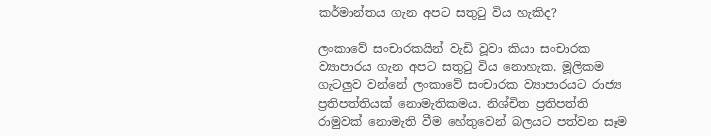කර්මාන්තය ගැන අපට සතුටු විය හැකිද?

ලංකාවේ සංචාරකයින් වැඩි වූවා කියා සංචාරක ව්‍යාපාරය ගැන අපට සතුටු විය නොහැක. මූලිකම ගැටලුව වන්නේ ලංකාවේ සංචාරක ව්‍යාපාරයට රාජ්‍ය ප්‍රතිපත්තියක් නොමැතිකමය. නිශ්චිත ප්‍රතිපත්ති රාමුවක් නොමැති වීම හේතුවෙන් බලයට පත්වන සෑම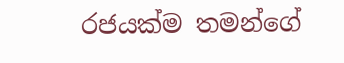රජයක්ම තමන්ගේ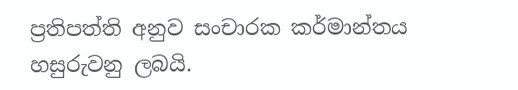ප්‍රතිපත්ති අනුව සංචාරක කර්මාන්තය හසුරුවනු ලබයි.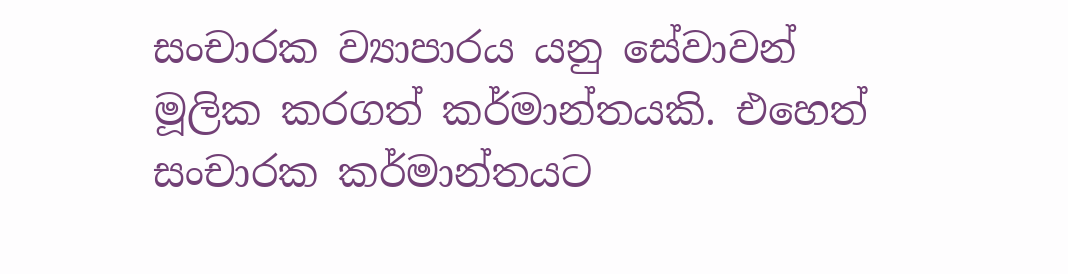සංචාරක ව්‍යාපාරය යනු සේවාවන් මූලික කරගත් කර්මාන්තයකි. එහෙත් සංචාරක කර්මාන්තයට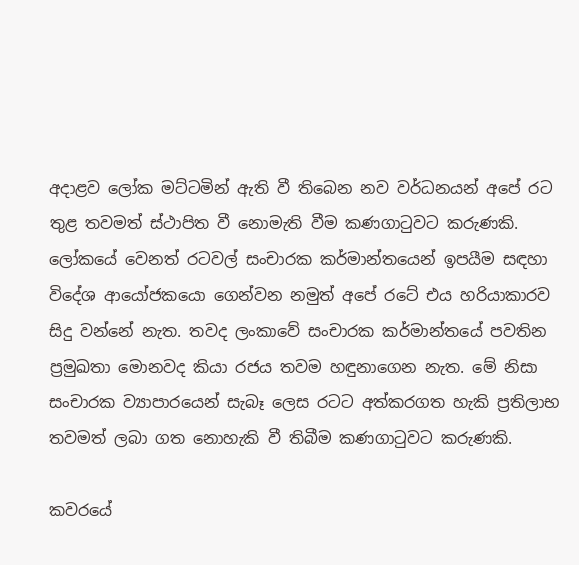අදාළව ලෝක මට්ටමින් ඇති වී තිබෙන නව වර්ධනයන් අපේ රට තුළ තවමත් ස්ථාපිත වී නොමැති වීම කණගාටුවට කරුණකි. ලෝකයේ වෙනත් රටවල් සංචාරක කර්මාන්තයෙන් ඉපයීම සඳහා විදේශ ආයෝජකයො ගෙන්වන නමුත් අපේ රටේ එය හරියාකාරව සිදු වන්නේ නැත. තවද ලංකාවේ සංචාරක කර්මාන්තයේ පවතින ප්‍රමුඛතා මොනවද කියා රජය තවම හඳුනාගෙන නැත. මේ නිසා සංචාරක ව්‍යාපාරයෙන් සැබෑ ලෙස රටට අත්කරගත හැකි ප්‍රතිලාභ තවමත් ලබා ගත නොහැකි වී තිබීම කණගාටුවට කරුණකි.

කවරයේ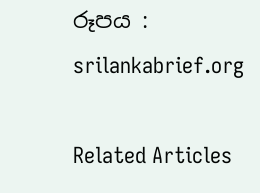රූපය : srilankabrief.org

Related Articles